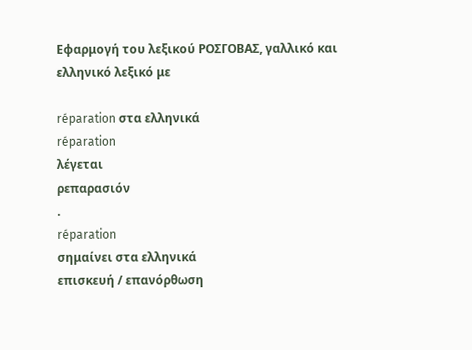Εφαρμογή του λεξικού ΡΟΣΓΟΒΑΣ, γαλλικό και ελληνικό λεξικό με

réparation στα ελληνικά
réparation
λέγεται
ρεπαρασιόν
.
réparation
σημαίνει στα ελληνικά
επισκευή / επανόρθωση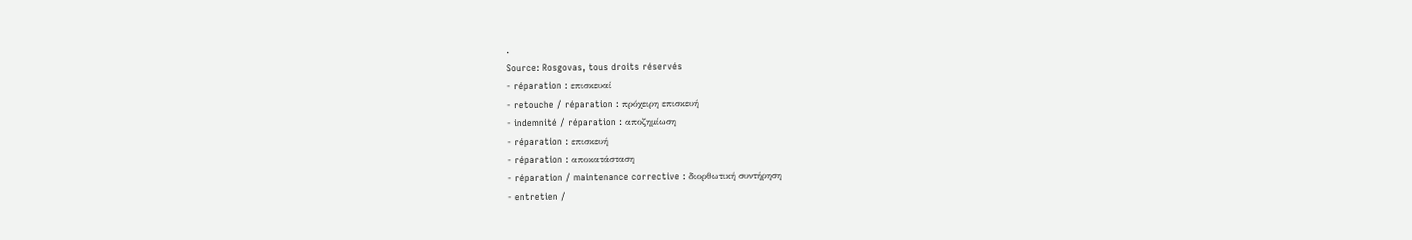.
Source: Rosgovas, tous droits réservés
- réparation : επισκευαί
- retouche / réparation : πρόχειρη επισκευή
- indemnité / réparation : αποζημίωση
- réparation : επισκευή
- réparation : αποκατάσταση
- réparation / maintenance corrective : διορθωτική συντήρηση
- entretien /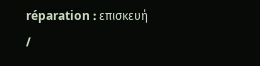réparation : επισκευή /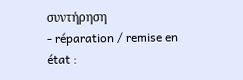συντήρηση
- réparation / remise en état :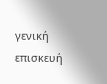γενική επισκευή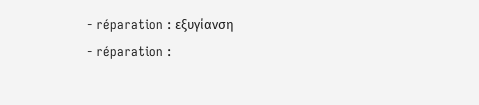- réparation : εξυγίανση
- réparation :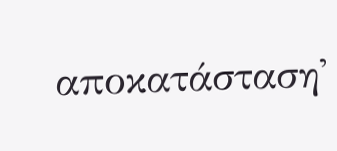αποκατάσταση'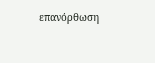επανόρθωση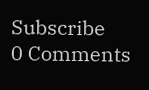Subscribe
0 Comments